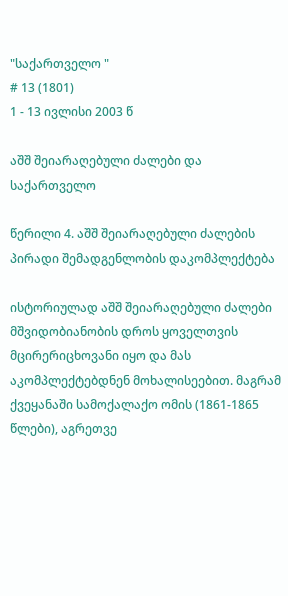"საქართველო "
# 13 (1801)
1 - 13 ივლისი 2003 წ

აშშ შეიარაღებული ძალები და საქართველო

წერილი 4. აშშ შეიარაღებული ძალების პირადი შემადგენლობის დაკომპლექტება

ისტორიულად აშშ შეიარაღებული ძალები მშვიდობიანობის დროს ყოველთვის მცირერიცხოვანი იყო და მას აკომპლექტებდნენ მოხალისეებით. მაგრამ ქვეყანაში სამოქალაქო ომის (1861-1865 წლები), აგრეთვე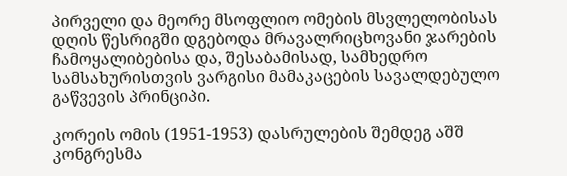პირველი და მეორე მსოფლიო ომების მსვლელობისას დღის წესრიგში დგებოდა მრავალრიცხოვანი ჯარების ჩამოყალიბებისა და, შესაბამისად, სამხედრო სამსახურისთვის ვარგისი მამაკაცების სავალდებულო გაწვევის პრინციპი.

კორეის ომის (1951-1953) დასრულების შემდეგ აშშ კონგრესმა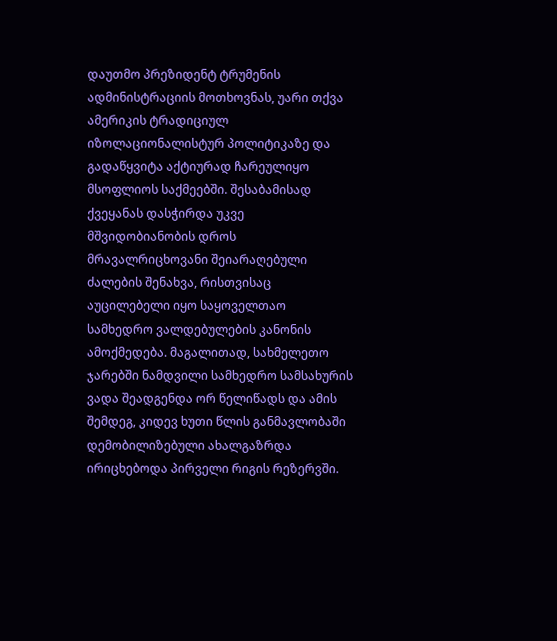დაუთმო პრეზიდენტ ტრუმენის ადმინისტრაციის მოთხოვნას, უარი თქვა ამერიკის ტრადიციულ იზოლაციონალისტურ პოლიტიკაზე და გადაწყვიტა აქტიურად ჩარეულიყო მსოფლიოს საქმეებში. შესაბამისად ქვეყანას დასჭირდა უკვე მშვიდობიანობის დროს მრავალრიცხოვანი შეიარაღებული ძალების შენახვა, რისთვისაც აუცილებელი იყო საყოველთაო სამხედრო ვალდებულების კანონის ამოქმედება. მაგალითად, სახმელეთო ჯარებში ნამდვილი სამხედრო სამსახურის ვადა შეადგენდა ორ წელიწადს და ამის შემდეგ, კიდევ ხუთი წლის განმავლობაში დემობილიზებული ახალგაზრდა ირიცხებოდა პირველი რიგის რეზერვში.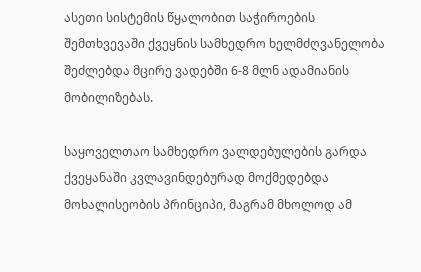ასეთი სისტემის წყალობით საჭიროების შემთხვევაში ქვეყნის სამხედრო ხელმძღვანელობა შეძლებდა მცირე ვადებში 6-8 მლნ ადამიანის მობილიზებას.

საყოველთაო სამხედრო ვალდებულების გარდა ქვეყანაში კვლავინდებურად მოქმედებდა მოხალისეობის პრინციპი, მაგრამ მხოლოდ ამ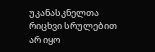უკანასკნელთა რიცხვი სრულებით არ იყო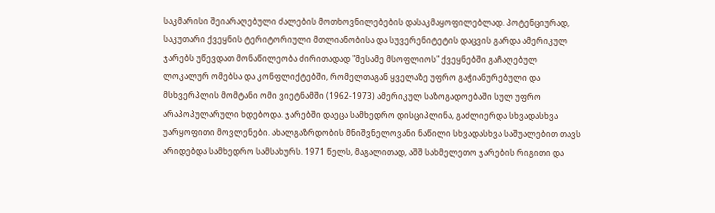საკმარისი შეიარაღებული ძალების მოთხოვნილებების დასაკმაყოფილებლად. პოტენციურად, საკუთარი ქვეყნის ტერიტორიული მთლიანობისა და სუვერენიტეტის დაცვის გარდა ამერიკულ ჯარებს უწევდათ მონაწილეობა ძირითადად "მესამე მსოფლიოს" ქვეყნებში გაჩაღებულ ლოკალურ ომებსა და კონფლიქტებში, რომელთაგან ყველაზე უფრო გაჭიანურებული და მსხვერპლის მომტანი ომი ვიეტნამში (1962-1973) ამერიკულ საზოგადოებაში სულ უფრო არაპოპულარული ხდებოდა. ჯარებში დაეცა სამხედრო დისციპლინა, გაძლიერდა სხვადასხვა უარყოფითი მოვლენები. ახალგაზრდობის მნიშვნელოვანი ნაწილი სხვადასხვა საშუალებით თავს არიდებდა სამხედრო სამსახურს. 1971 წელს, მაგალითად, აშშ სახმელეთო ჯარების რიგითი და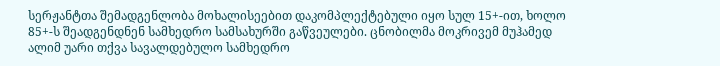სერჟანტთა შემადგენლობა მოხალისეებით დაკომპლექტებული იყო სულ 15+-ით, ხოლო 85+-ს შეადგენდნენ სამხედრო სამსახურში გაწვეულები. ცნობილმა მოკრივემ მუჰამედ ალიმ უარი თქვა სავალდებულო სამხედრო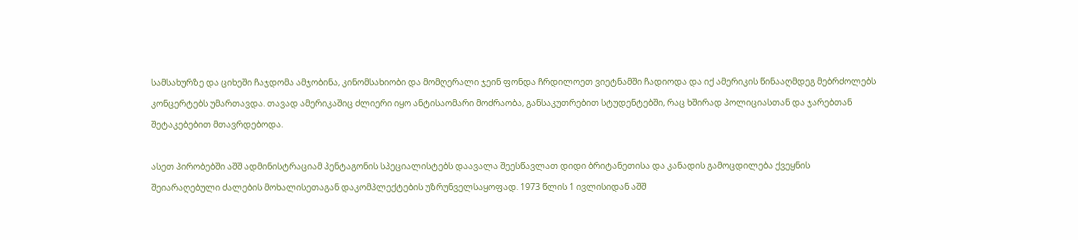სამსახურზე და ციხეში ჩაჯდომა ამჯობინა, კინომსახიობი და მომღერალი ჯეინ ფონდა ჩრდილოეთ ვიეტნამში ჩადიოდა და იქ ამერიკის წინააღმდეგ მებრძოლებს კონცერტებს უმართავდა. თავად ამერიკაშიც ძლიერი იყო ანტისაომარი მოძრაობა, განსაკუთრებით სტუდენტებში, რაც ხშირად პოლიციასთან და ჯარებთან შეტაკებებით მთავრდებოდა.

ასეთ პირობებში აშშ ადმინისტრაციამ პენტაგონის სპეციალისტებს დაავალა შეესწავლათ დიდი ბრიტანეთისა და კანადის გამოცდილება ქვეყნის შეიარაღებული ძალების მოხალისეთაგან დაკომპლექტების უზრუნველსაყოფად. 1973 წლის 1 ივლისიდან აშშ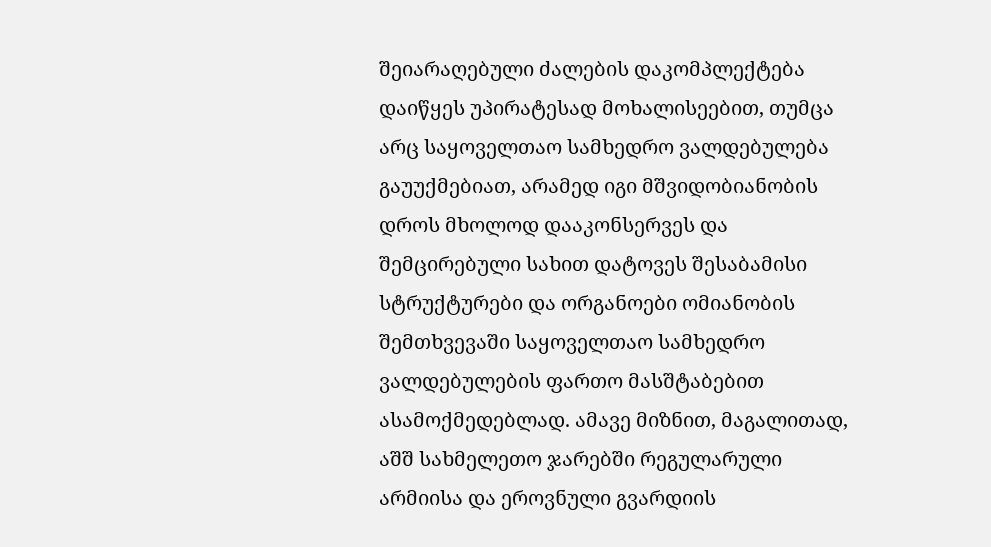შეიარაღებული ძალების დაკომპლექტება დაიწყეს უპირატესად მოხალისეებით, თუმცა არც საყოველთაო სამხედრო ვალდებულება გაუუქმებიათ, არამედ იგი მშვიდობიანობის დროს მხოლოდ დააკონსერვეს და შემცირებული სახით დატოვეს შესაბამისი სტრუქტურები და ორგანოები ომიანობის შემთხვევაში საყოველთაო სამხედრო ვალდებულების ფართო მასშტაბებით ასამოქმედებლად. ამავე მიზნით, მაგალითად, აშშ სახმელეთო ჯარებში რეგულარული არმიისა და ეროვნული გვარდიის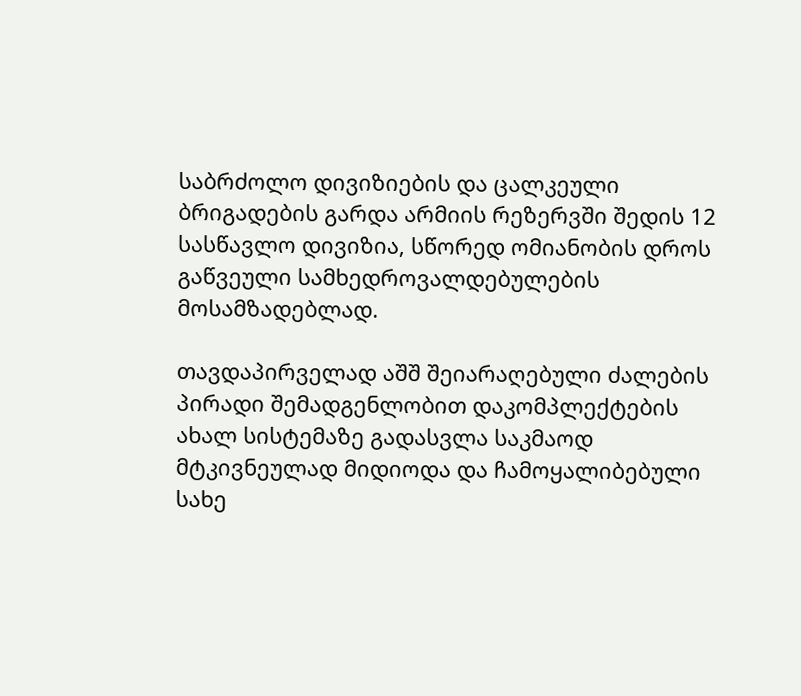საბრძოლო დივიზიების და ცალკეული ბრიგადების გარდა არმიის რეზერვში შედის 12 სასწავლო დივიზია, სწორედ ომიანობის დროს გაწვეული სამხედროვალდებულების მოსამზადებლად.

თავდაპირველად აშშ შეიარაღებული ძალების პირადი შემადგენლობით დაკომპლექტების ახალ სისტემაზე გადასვლა საკმაოდ მტკივნეულად მიდიოდა და ჩამოყალიბებული სახე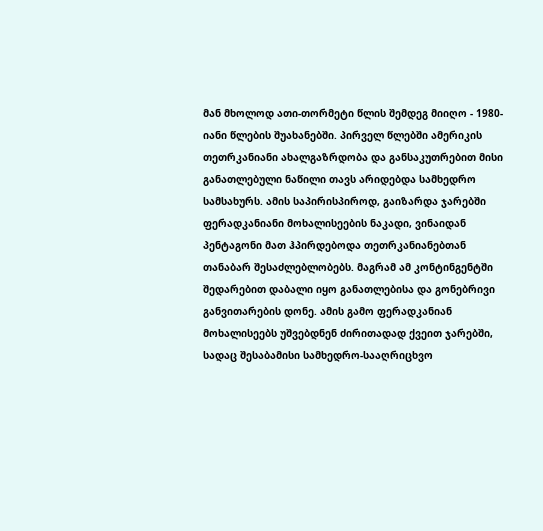მან მხოლოდ ათი-თორმეტი წლის შემდეგ მიიღო - 1980-იანი წლების შუახანებში. პირველ წლებში ამერიკის თეთრკანიანი ახალგაზრდობა და განსაკუთრებით მისი განათლებული ნაწილი თავს არიდებდა სამხედრო სამსახურს. ამის საპირისპიროდ, გაიზარდა ჯარებში ფერადკანიანი მოხალისეების ნაკადი, ვინაიდან პენტაგონი მათ ჰპირდებოდა თეთრკანიანებთან თანაბარ შესაძლებლობებს. მაგრამ ამ კონტინგენტში შედარებით დაბალი იყო განათლებისა და გონებრივი განვითარების დონე. ამის გამო ფერადკანიან მოხალისეებს უშვებდნენ ძირითადად ქვეით ჯარებში, სადაც შესაბამისი სამხედრო-სააღრიცხვო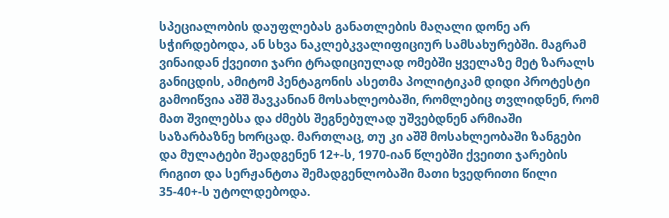სპეციალობის დაუფლებას განათლების მაღალი დონე არ სჭირდებოდა, ან სხვა ნაკლებკვალიფიციურ სამსახურებში. მაგრამ ვინაიდან ქვეითი ჯარი ტრადიციულად ომებში ყველაზე მეტ ზარალს განიცდის, ამიტომ პენტაგონის ასეთმა პოლიტიკამ დიდი პროტესტი გამოიწვია აშშ შავკანიან მოსახლეობაში, რომლებიც თვლიდნენ, რომ მათ შვილებსა და ძმებს შეგნებულად უშვებდნენ არმიაში საზარბაზნე ხორცად. მართლაც, თუ კი აშშ მოსახლეობაში ზანგები და მულატები შეადგენენ 12+-ს, 1970-იან წლებში ქვეითი ჯარების რიგით და სერჟანტთა შემადგენლობაში მათი ხვედრითი წილი 35-40+-ს უტოლდებოდა.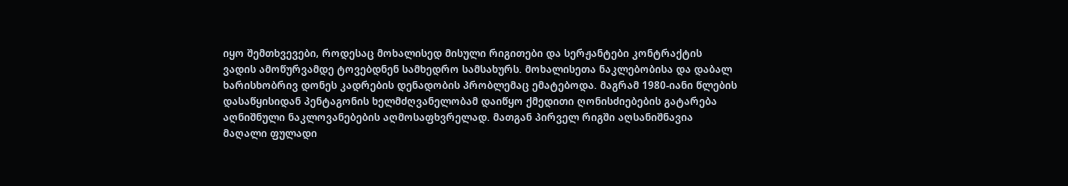იყო შემთხვევები, როდესაც მოხალისედ მისული რიგითები და სერჟანტები კონტრაქტის ვადის ამოწურვამდე ტოვებდნენ სამხედრო სამსახურს. მოხალისეთა ნაკლებობისა და დაბალ ხარისხობრივ დონეს კადრების დენადობის პრობლემაც ემატებოდა. მაგრამ 1980-იანი წლების დასაწყისიდან პენტაგონის ხელმძღვანელობამ დაიწყო ქმედითი ღონისძიებების გატარება აღნიშნული ნაკლოვანებების აღმოსაფხვრელად. მათგან პირველ რიგში აღსანიშნავია მაღალი ფულადი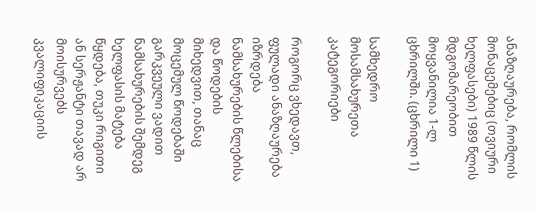ანაზღაურება, რომლის მონაცემებიც (თვიური ხელფასები) 1989 წლის მდგომარეობით მოყვანილია 1-ლ ცხრილში. (ცხრილი 1)

სამხედრო მოსამსახურეთა კატეგორიები

როგორც ვხედავთ, ფულადი ანაზღაურება იზრდება ნამსახურების წლებისა და წოდების მიხედვით, თანაც მოცემულ წოდებაში გარკვეული ვადით ნამსახურების შემდეგ ხელფასის მატება წყდება, თუკი რიგითი ან სერჟანტი თავად არ მოისურვებს კვალიფიკაციის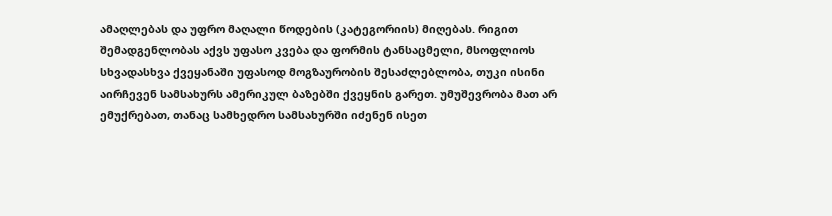ამაღლებას და უფრო მაღალი წოდების (კატეგორიის) მიღებას. რიგით შემადგენლობას აქვს უფასო კვება და ფორმის ტანსაცმელი, მსოფლიოს სხვადასხვა ქვეყანაში უფასოდ მოგზაურობის შესაძლებლობა, თუკი ისინი აირჩევენ სამსახურს ამერიკულ ბაზებში ქვეყნის გარეთ. უმუშევრობა მათ არ ემუქრებათ, თანაც სამხედრო სამსახურში იძენენ ისეთ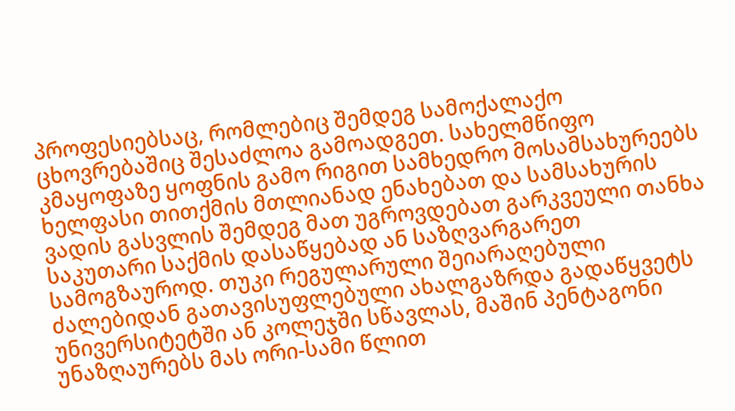პროფესიებსაც, რომლებიც შემდეგ სამოქალაქო ცხოვრებაშიც შესაძლოა გამოადგეთ. სახელმწიფო კმაყოფაზე ყოფნის გამო რიგით სამხედრო მოსამსახურეებს ხელფასი თითქმის მთლიანად ენახებათ და სამსახურის ვადის გასვლის შემდეგ მათ უგროვდებათ გარკვეული თანხა საკუთარი საქმის დასაწყებად ან საზღვარგარეთ სამოგზაუროდ. თუკი რეგულარული შეიარაღებული ძალებიდან გათავისუფლებული ახალგაზრდა გადაწყვეტს უნივერსიტეტში ან კოლეჯში სწავლას, მაშინ პენტაგონი უნაზღაურებს მას ორი-სამი წლით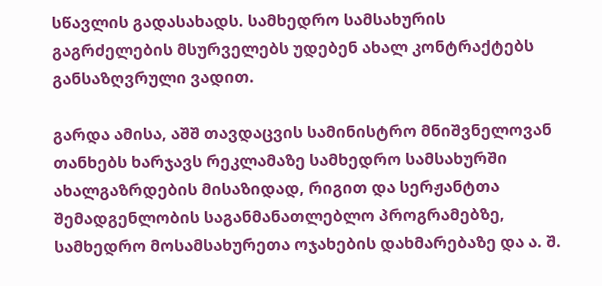სწავლის გადასახადს. სამხედრო სამსახურის გაგრძელების მსურველებს უდებენ ახალ კონტრაქტებს განსაზღვრული ვადით.

გარდა ამისა, აშშ თავდაცვის სამინისტრო მნიშვნელოვან თანხებს ხარჯავს რეკლამაზე სამხედრო სამსახურში ახალგაზრდების მისაზიდად, რიგით და სერჟანტთა შემადგენლობის საგანმანათლებლო პროგრამებზე, სამხედრო მოსამსახურეთა ოჯახების დახმარებაზე და ა. შ.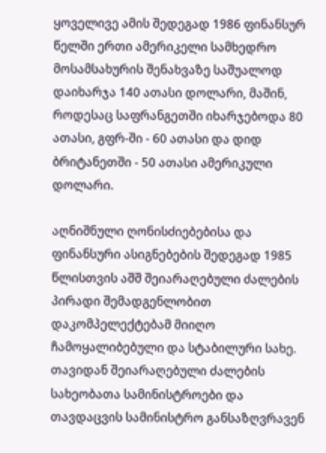ყოველივე ამის შედეგად 1986 ფინანსურ წელში ერთი ამერიკელი სამხედრო მოსამსახურის შენახვაზე საშუალოდ დაიხარჯა 140 ათასი დოლარი, მაშინ, როდესაც საფრანგეთში იხარჯებოდა 80 ათასი, გფრ-ში - 60 ათასი და დიდ ბრიტანეთში - 50 ათასი ამერიკული დოლარი.

აღნიშნული ღონისძიებებისა და ფინანსური ასიგნებების შედეგად 1985 წლისთვის აშშ შეიარაღებული ძალების პირადი შემადგენლობით დაკომპელექტებამ მიიღო ჩამოყალიბებული და სტაბილური სახე. თავიდან შეიარაღებული ძალების სახეობათა სამინისტროები და თავდაცვის სამინისტრო განსაზღვრავენ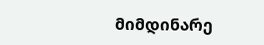მიმდინარე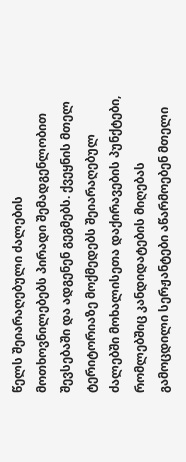წელს შეიარაღებული ძალების მოთხოვნილებებს პირადი შემადგენლობით შევსებაში და ადგენენ გეგმებს. ქვეყნის მთელ ტერიტორიაზე მოქმედებს შეიარაღებულ ძალებში მოხალისეთა დაქირავების პუნქტები, რომლებშიც კანდიდატების მიღებას გამოცდილი სერჟანტები აწარმოებენ მთელი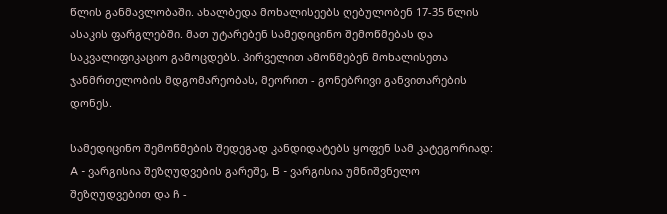წლის განმავლობაში. ახალბედა მოხალისეებს ღებულობენ 17-35 წლის ასაკის ფარგლებში. მათ უტარებენ სამედიცინო შემოწმებას და საკვალიფიკაციო გამოცდებს. პირველით ამოწმებენ მოხალისეთა ჯანმრთელობის მდგომარეობას, მეორით - გონებრივი განვითარების დონეს.

სამედიცინო შემოწმების შედეგად კანდიდატებს ყოფენ სამ კატეგორიად: A - ვარგისია შეზღუდვების გარეშე, B - ვარგისია უმნიშვნელო შეზღუდვებით და ჩ -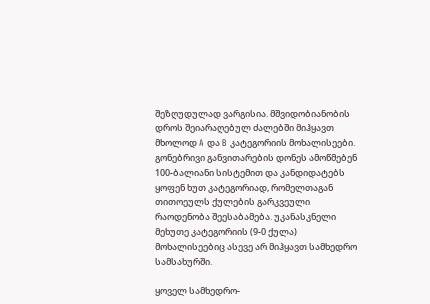შეზღუდულად ვარგისია. მშვიდობიანობის დროს შეიარაღებულ ძალებში მიჰყავთ მხოლოდ A და B კატეგორიის მოხალისეები. გონებრივი განვითარების დონეს ამოწმებენ 100-ბალიანი სისტემით და კანდიდატებს ყოფენ ხუთ კატეგორიად, რომელთაგან თითოეულს ქულების გარკვეული რაოდენობა შეესაბამება. უკანასკნელი მეხუთე კატეგორიის (9-0 ქულა) მოხალისეებიც ასევე არ მიჰყავთ სამხედრო სამსახურში.

ყოველ სამხედრო-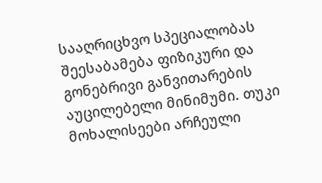სააღრიცხვო სპეციალობას შეესაბამება ფიზიკური და გონებრივი განვითარების აუცილებელი მინიმუმი. თუკი მოხალისეები არჩეული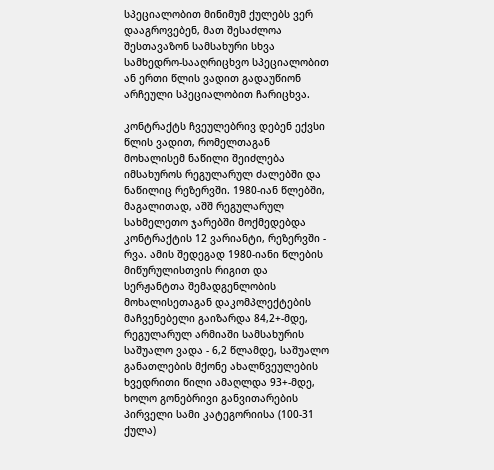სპეციალობით მინიმუმ ქულებს ვერ დააგროვებენ, მათ შესაძლოა შესთავაზონ სამსახური სხვა სამხედრო-სააღრიცხვო სპეციალობით ან ერთი წლის ვადით გადაუწიონ არჩეული სპეციალობით ჩარიცხვა.

კონტრაქტს ჩვეულებრივ დებენ ექვსი წლის ვადით, რომელთაგან მოხალისემ ნაწილი შეიძლება იმსახუროს რეგულარულ ძალებში და ნაწილიც რეზერვში. 1980-იან წლებში, მაგალითად, აშშ რეგულარულ სახმელეთო ჯარებში მოქმედებდა კონტრაქტის 12 ვარიანტი, რეზერვში - რვა. ამის შედეგად 1980-იანი წლების მიწურულისთვის რიგით და სერჟანტთა შემადგენლობის მოხალისეთაგან დაკომპლექტების მაჩვენებელი გაიზარდა 84,2+-მდე, რეგულარულ არმიაში სამსახურის საშუალო ვადა - 6,2 წლამდე, საშუალო განათლების მქონე ახალწვეულების ხვედრითი წილი ამაღლდა 93+-მდე, ხოლო გონებრივი განვითარების პირველი სამი კატეგორიისა (100-31 ქულა)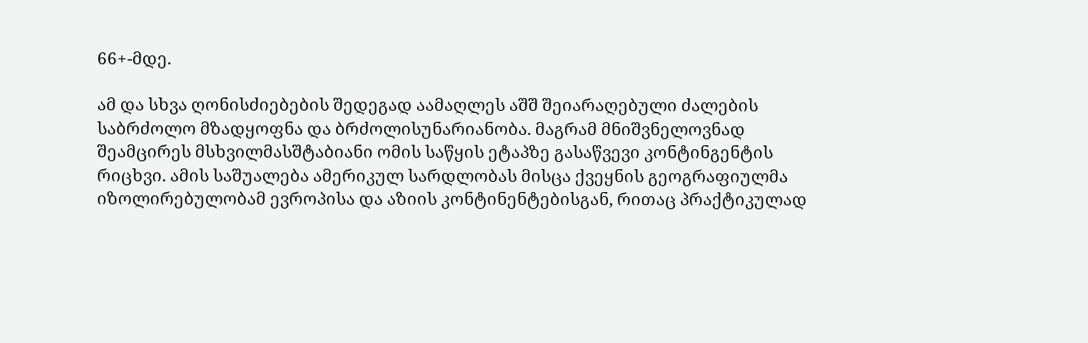66+-მდე.

ამ და სხვა ღონისძიებების შედეგად აამაღლეს აშშ შეიარაღებული ძალების საბრძოლო მზადყოფნა და ბრძოლისუნარიანობა. მაგრამ მნიშვნელოვნად შეამცირეს მსხვილმასშტაბიანი ომის საწყის ეტაპზე გასაწვევი კონტინგენტის რიცხვი. ამის საშუალება ამერიკულ სარდლობას მისცა ქვეყნის გეოგრაფიულმა იზოლირებულობამ ევროპისა და აზიის კონტინენტებისგან, რითაც პრაქტიკულად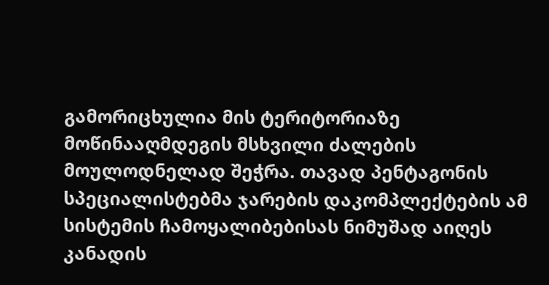გამორიცხულია მის ტერიტორიაზე მოწინააღმდეგის მსხვილი ძალების მოულოდნელად შეჭრა. თავად პენტაგონის სპეციალისტებმა ჯარების დაკომპლექტების ამ სისტემის ჩამოყალიბებისას ნიმუშად აიღეს კანადის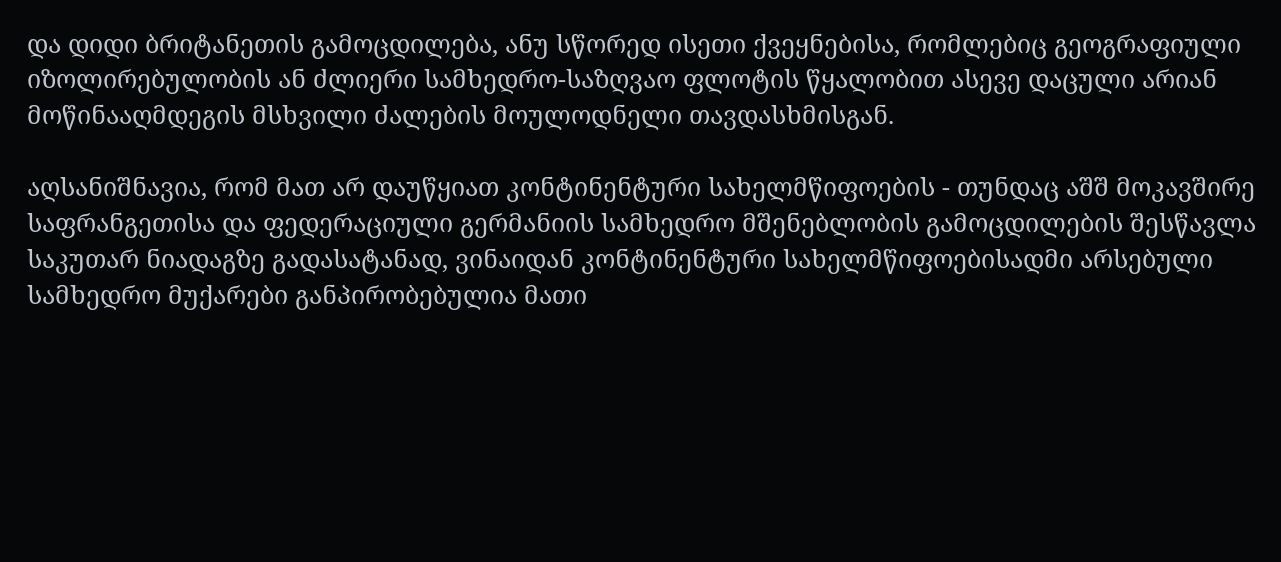და დიდი ბრიტანეთის გამოცდილება, ანუ სწორედ ისეთი ქვეყნებისა, რომლებიც გეოგრაფიული იზოლირებულობის ან ძლიერი სამხედრო-საზღვაო ფლოტის წყალობით ასევე დაცული არიან მოწინააღმდეგის მსხვილი ძალების მოულოდნელი თავდასხმისგან.

აღსანიშნავია, რომ მათ არ დაუწყიათ კონტინენტური სახელმწიფოების - თუნდაც აშშ მოკავშირე საფრანგეთისა და ფედერაციული გერმანიის სამხედრო მშენებლობის გამოცდილების შესწავლა საკუთარ ნიადაგზე გადასატანად, ვინაიდან კონტინენტური სახელმწიფოებისადმი არსებული სამხედრო მუქარები განპირობებულია მათი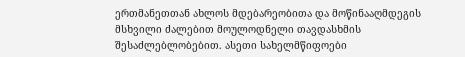ერთმანეთთან ახლოს მდებარეობითა და მოწინააღმდეგის მსხვილი ძალებით მოულოდნელი თავდასხმის შესაძლებლობებით. ასეთი სახელმწიფოები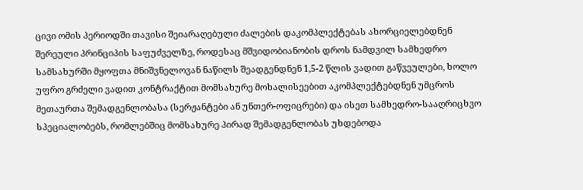ცივი ომის პერიოდში თავისი შეიარაღებული ძალების დაკომპლექტებას ახორციელებდნენ შერეული პრინციპის საფუძველზე, როდესაც მშვიდობიანობის დროს ნამდვილ სამხედრო სამსახურში მყოფთა მნიშვნელოვან ნაწილს შეადგენდნენ 1,5-2 წლის ვადით გაწვეულები, ხოლო უფრო გრძელი ვადით კონტრაქტით მომსახურე მოხალისეებით აკომპლექტებდნენ უმცროს მეთაურთა შემადგენლობასა (სერჟანტები ან უნთერ-ოფიცრები) და ისეთ სამხედრო-სააღრიცხვო სპეციალობებს, რომლებშიც მომსახურე პირად შემადგენლობას უხდებოდა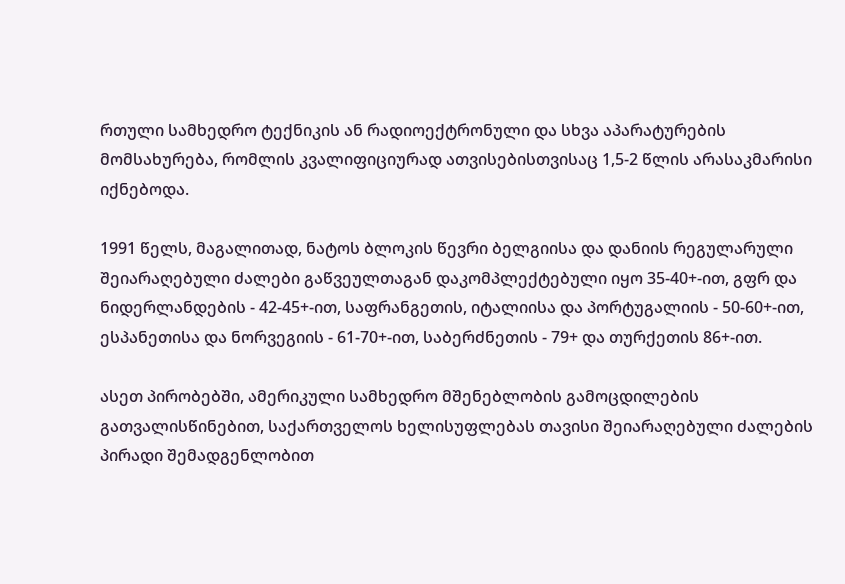რთული სამხედრო ტექნიკის ან რადიოექტრონული და სხვა აპარატურების მომსახურება, რომლის კვალიფიციურად ათვისებისთვისაც 1,5-2 წლის არასაკმარისი იქნებოდა.

1991 წელს, მაგალითად, ნატოს ბლოკის წევრი ბელგიისა და დანიის რეგულარული შეიარაღებული ძალები გაწვეულთაგან დაკომპლექტებული იყო 35-40+-ით, გფრ და ნიდერლანდების - 42-45+-ით, საფრანგეთის, იტალიისა და პორტუგალიის - 50-60+-ით, ესპანეთისა და ნორვეგიის - 61-70+-ით, საბერძნეთის - 79+ და თურქეთის 86+-ით.

ასეთ პირობებში, ამერიკული სამხედრო მშენებლობის გამოცდილების გათვალისწინებით, საქართველოს ხელისუფლებას თავისი შეიარაღებული ძალების პირადი შემადგენლობით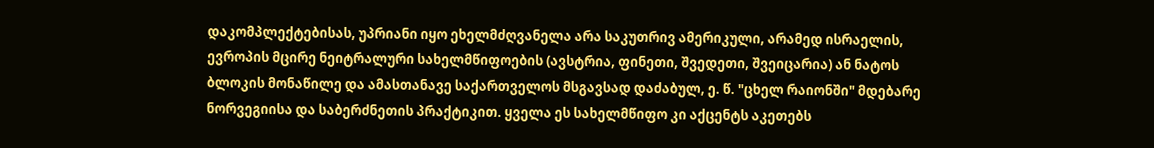დაკომპლექტებისას, უპრიანი იყო ეხელმძღვანელა არა საკუთრივ ამერიკული, არამედ ისრაელის, ევროპის მცირე ნეიტრალური სახელმწიფოების (ავსტრია, ფინეთი, შვედეთი, შვეიცარია) ან ნატოს ბლოკის მონაწილე და ამასთანავე საქართველოს მსგავსად დაძაბულ, ე. წ. "ცხელ რაიონში" მდებარე ნორვეგიისა და საბერძნეთის პრაქტიკით. ყველა ეს სახელმწიფო კი აქცენტს აკეთებს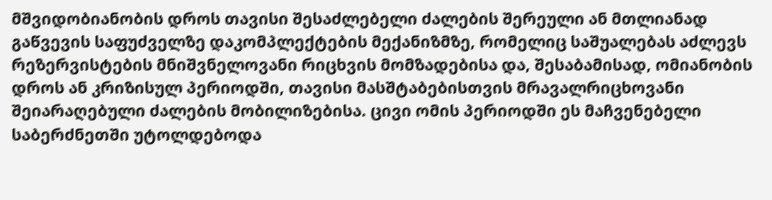მშვიდობიანობის დროს თავისი შესაძლებელი ძალების შერეული ან მთლიანად გაწვევის საფუძველზე დაკომპლექტების მექანიზმზე, რომელიც საშუალებას აძლევს რეზერვისტების მნიშვნელოვანი რიცხვის მომზადებისა და, შესაბამისად, ომიანობის დროს ან კრიზისულ პერიოდში, თავისი მასშტაბებისთვის მრავალრიცხოვანი შეიარაღებული ძალების მობილიზებისა. ცივი ომის პერიოდში ეს მაჩვენებელი საბერძნეთში უტოლდებოდა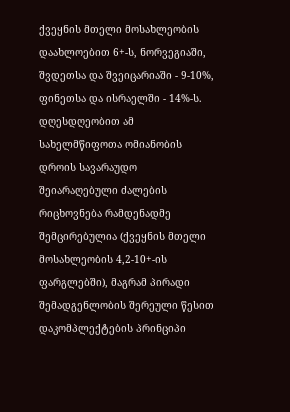ქვეყნის მთელი მოსახლეობის დაახლოებით 6+-ს, ნორვეგიაში, შვდეთსა და შვეიცარიაში - 9-10%, ფინეთსა და ისრაელში - 14%-ს. დღესდღეობით ამ სახელმწიფოთა ომიანობის დროის სავარაუდო შეიარაღებული ძალების რიცხოვნება რამდენადმე შემცირებულია (ქვეყნის მთელი მოსახლეობის 4,2-10+-ის ფარგლებში), მაგრამ პირადი შემადგენლობის შერეული წესით დაკომპლექტების პრინციპი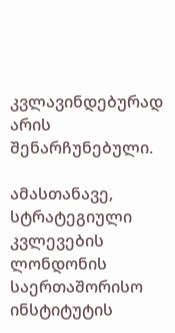კვლავინდებურად არის შენარჩუნებული.

ამასთანავე, სტრატეგიული კვლევების ლონდონის საერთაშორისო ინსტიტუტის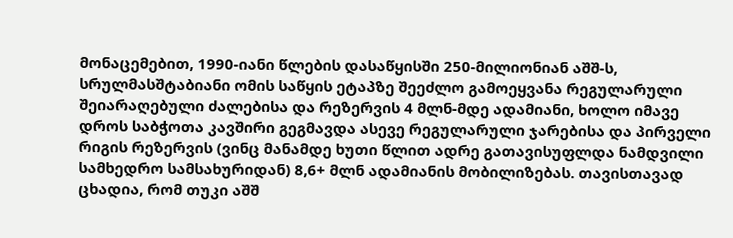მონაცემებით, 1990-იანი წლების დასაწყისში 250-მილიონიან აშშ-ს, სრულმასშტაბიანი ომის საწყის ეტაპზე შეეძლო გამოეყვანა რეგულარული შეიარაღებული ძალებისა და რეზერვის 4 მლნ-მდე ადამიანი, ხოლო იმავე დროს საბჭოთა კავშირი გეგმავდა ასევე რეგულარული ჯარებისა და პირველი რიგის რეზერვის (ვინც მანამდე ხუთი წლით ადრე გათავისუფლდა ნამდვილი სამხედრო სამსახურიდან) 8,6+ მლნ ადამიანის მობილიზებას. თავისთავად ცხადია, რომ თუკი აშშ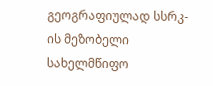გეოგრაფიულად სსრკ-ის მეზობელი სახელმწიფო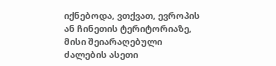იქნებოდა, ვთქვათ, ევროპის ან ჩინეთის ტერიტორიაზე, მისი შეიარაღებული ძალების ასეთი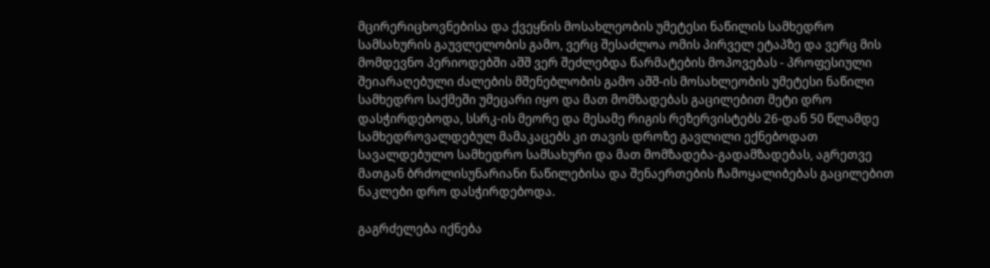მცირერიცხოვნებისა და ქვეყნის მოსახლეობის უმეტესი ნაწილის სამხედრო სამსახურის გაუვლელობის გამო, ვერც შესაძლოა ომის პირველ ეტაპზე და ვერც მის მომდევნო პერიოდებში აშშ ვერ შეძლებდა წარმატების მოპოვებას - პროფესიული შეიარაღებული ძალების მშენებლობის გამო აშშ-ის მოსახლეობის უმეტესი ნაწილი სამხედრო საქმეში უმეცარი იყო და მათ მომზადებას გაცილებით მეტი დრო დასჭირდებოდა, სსრკ-ის მეორე და მესამე რიგის რეზერვისტებს 26-დან 50 წლამდე სამხედროვალდებულ მამაკაცებს კი თავის დროზე გავლილი ექნებოდათ სავალდებულო სამხედრო სამსახური და მათ მომზადება-გადამზადებას, აგრეთვე მათგან ბრძოლისუნარიანი ნაწილებისა და შენაერთების ჩამოყალიბებას გაცილებით ნაკლები დრო დასჭირდებოდა.

გაგრძელება იქნება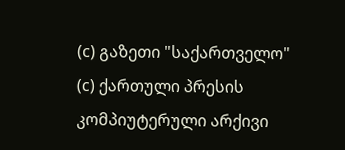(c) გაზეთი "საქართველო"
(c) ქართული პრესის კომპიუტერული არქივი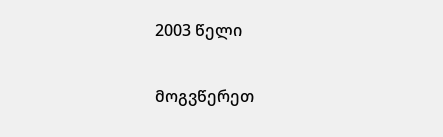2003 წელი

მოგვწერეთ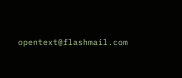opentext@flashmail.com